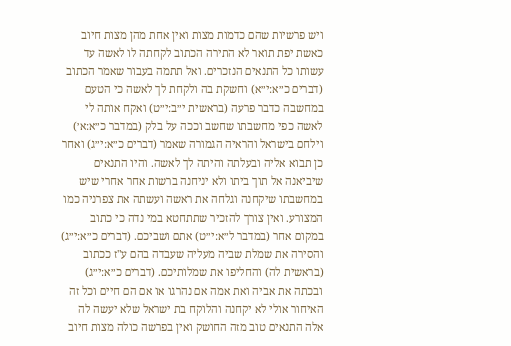ויש פרשיות שהם כדמות מצות ואין אחת מהן מצות חיוב כאשת יפת תואר לא התירה הכתוב לקחתה לו לאשה עד עשותו כל התנאים הנזכרים. ואל תתמה בעבור שאמר הכתוב (דברים כ״א:י״א) וחשקת בה ולקחת לך לאשה כי הטעם במחשבה כדבר פרעה (בראשית י״ב:י״ט) ואקח אותה לי לאשה כפי מחשבתו שחשב וככה על בלק (במדבר כ״א:א׳) וילחם בישראל והראיה הגמורה שאמר (דברים כ״א:י״ג) ואחר כן תבוא אליה ובעלתה והיתה לך לאשה. והיו התנאים שיביאנה אל תוך ביתו ולא יניחנה ברשות אחר אחרי שיש במחשבתו שיקחנה וגלחה את ראשה ועשתה את צפרניה כמו המצורע. ואין צורך להזכיר שתתחטא במי נדה כי כתוב במקום אחר (במדבר ל״א:י״ט) אתם ושביכם. (דברים כ״א:י״ג) והסירה את שמלת שביה מעליה שעבדה בהם ע"ז ככתוב (בראשית לה) והחליפו את שמלותיכם. (דברים כ״א:י״ג) ובכתה את אביה ואת אמה אם נהרגו או אם הם חיים וכל זה האיחור אולי לא יקחנה והלוקח בת ישראל שלא יעשה לה אלה התנאים טוב מזה החושק ואין בפרשה כולה מצות חיוב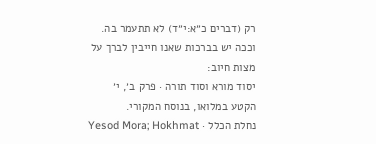רק (דברים כ״א:י״ד) לא תתעמר בה. וככה יש בברכות שאנו חייבין לברך על מצות חיוב:
יסוד מורא וסוד תורה · פרק ב׳, י׳
הקטע במלואו, בנוסח המקורי.
נחלת הכלל · Yesod Mora; Hokhmat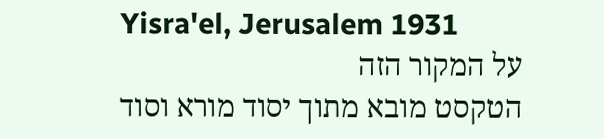Yisra'el, Jerusalem 1931
על המקור הזה
הטקסט מובא מתוך יסוד מורא וסוד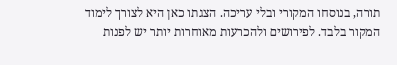תורה, בנוסחו המקורי ובלי עריכה. הצגתו כאן היא לצורך לימוד המקור בלבד. לפירושים ולהכרעות מאוחרות יותר יש לפנות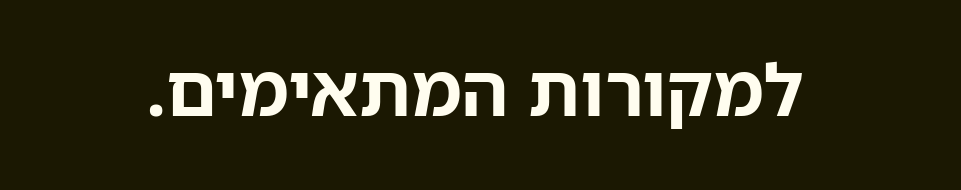למקורות המתאימים.